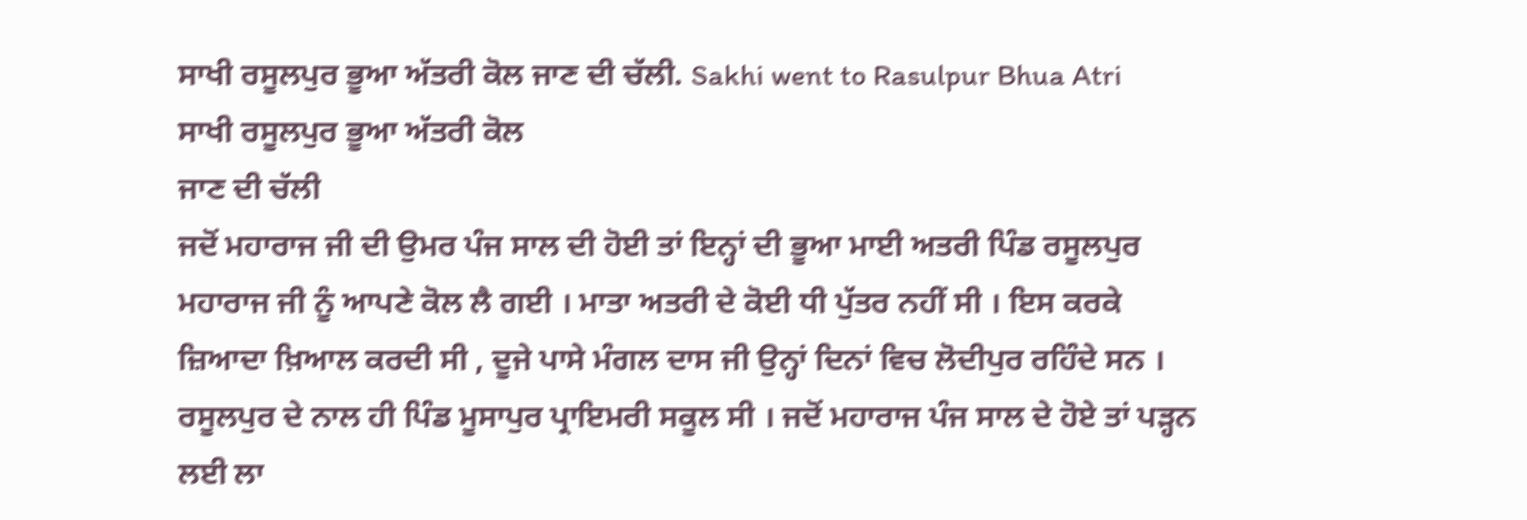ਸਾਖੀ ਰਸੂਲਪੁਰ ਭੂਆ ਅੱਤਰੀ ਕੋਲ ਜਾਣ ਦੀ ਚੱਲੀ. Sakhi went to Rasulpur Bhua Atri
ਸਾਖੀ ਰਸੂਲਪੁਰ ਭੂਆ ਅੱਤਰੀ ਕੋਲ
ਜਾਣ ਦੀ ਚੱਲੀ
ਜਦੋਂ ਮਹਾਰਾਜ ਜੀ ਦੀ ਉਮਰ ਪੰਜ ਸਾਲ ਦੀ ਹੋਈ ਤਾਂ ਇਨ੍ਹਾਂ ਦੀ ਭੂਆ ਮਾਈ ਅਤਰੀ ਪਿੰਡ ਰਸੂਲਪੁਰ ਮਹਾਰਾਜ ਜੀ ਨੂੰ ਆਪਣੇ ਕੋਲ ਲੈ ਗਈ । ਮਾਤਾ ਅਤਰੀ ਦੇ ਕੋਈ ਧੀ ਪੁੱਤਰ ਨਹੀਂ ਸੀ । ਇਸ ਕਰਕੇ ਜ਼ਿਆਦਾ ਖ਼ਿਆਲ ਕਰਦੀ ਸੀ , ਦੂਜੇ ਪਾਸੇ ਮੰਗਲ ਦਾਸ ਜੀ ਉਨ੍ਹਾਂ ਦਿਨਾਂ ਵਿਚ ਲੋਦੀਪੁਰ ਰਹਿੰਦੇ ਸਨ । ਰਸੂਲਪੁਰ ਦੇ ਨਾਲ ਹੀ ਪਿੰਡ ਮੂਸਾਪੁਰ ਪ੍ਰਾਇਮਰੀ ਸਕੂਲ ਸੀ । ਜਦੋਂ ਮਹਾਰਾਜ ਪੰਜ ਸਾਲ ਦੇ ਹੋਏ ਤਾਂ ਪੜ੍ਹਨ ਲਈ ਲਾ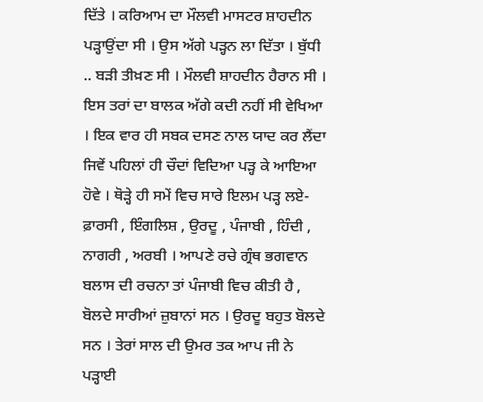ਦਿੱਤੇ । ਕਰਿਆਮ ਦਾ ਮੌਲਵੀ ਮਾਸਟਰ ਸ਼ਾਹਦੀਨ ਪੜ੍ਹਾਉਂਦਾ ਸੀ । ਉਸ ਅੱਗੇ ਪੜ੍ਹਨ ਲਾ ਦਿੱਤਾ । ਬੁੱਧੀ .. ਬੜੀ ਤੀਖ਼ਣ ਸੀ । ਮੌਲਵੀ ਸ਼ਾਹਦੀਨ ਹੈਰਾਨ ਸੀ । ਇਸ ਤਰਾਂ ਦਾ ਬਾਲਕ ਅੱਗੇ ਕਦੀ ਨਹੀਂ ਸੀ ਵੇਖਿਆ । ਇਕ ਵਾਰ ਹੀ ਸਬਕ ਦਸਣ ਨਾਲ ਯਾਦ ਕਰ ਲੈਂਦਾ ਜਿਵੇਂ ਪਹਿਲਾਂ ਹੀ ਚੌਦਾਂ ਵਿਦਿਆ ਪੜ੍ਹ ਕੇ ਆਇਆ ਹੋਵੇ । ਥੋੜ੍ਹੇ ਹੀ ਸਮੇਂ ਵਿਚ ਸਾਰੇ ਇਲਮ ਪੜ੍ਹ ਲਏ- ਫ਼ਾਰਸੀ , ਇੰਗਲਿਸ਼ , ਉਰਦੂ , ਪੰਜਾਬੀ , ਹਿੰਦੀ , ਨਾਗਰੀ , ਅਰਬੀ । ਆਪਣੇ ਰਚੇ ਗ੍ਰੰਥ ਭਗਵਾਨ ਬਲਾਸ ਦੀ ਰਚਨਾ ਤਾਂ ਪੰਜਾਬੀ ਵਿਚ ਕੀਤੀ ਹੈ , ਬੋਲਦੇ ਸਾਰੀਆਂ ਜ਼ੁਬਾਨਾਂ ਸਨ । ਉਰਦੂ ਬਹੁਤ ਬੋਲਦੇ ਸਨ । ਤੇਰਾਂ ਸਾਲ ਦੀ ਉਮਰ ਤਕ ਆਪ ਜੀ ਨੇ ਪੜ੍ਹਾਈ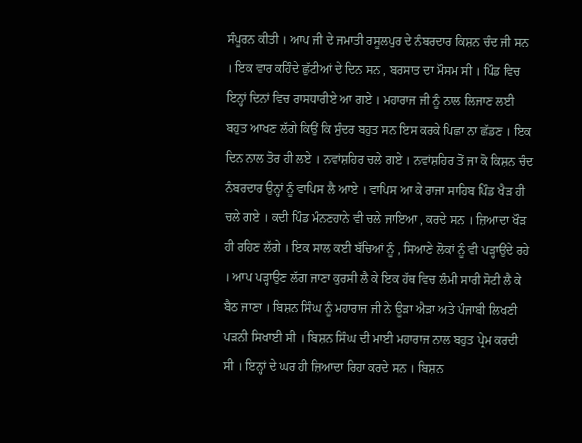ਸੰਪੂਰਨ ਕੀਤੀ । ਆਪ ਜੀ ਦੇ ਜਮਾਤੀ ਰਸੂਲਪੁਰ ਦੇ ਨੰਬਰਦਾਰ ਕਿਸ਼ਨ ਚੰਦ ਜੀ ਸਨ । ਇਕ ਵਾਰ ਕਹਿੰਦੇ ਛੁੱਟੀਆਂ ਦੇ ਦਿਨ ਸਨ , ਬਰਸਾਤ ਦਾ ਮੌਸਮ ਸੀ । ਪਿੰਡ ਵਿਚ ਇਨ੍ਹਾਂ ਦਿਨਾਂ ਵਿਚ ਰਾਸਧਾਰੀਏ ਆ ਗਏ । ਮਹਾਰਾਜ ਜੀ ਨੂੰ ਨਾਲ ਲਿਜਾਣ ਲਈ ਬਹੁਤ ਆਖਣ ਲੱਗੇ ਕਿਉਂ ਕਿ ਸੁੰਦਰ ਬਹੁਤ ਸਨ ਇਸ ਕਰਕੇ ਪਿਛਾ ਨਾ ਛੱਡਣ । ਇਕ ਦਿਨ ਨਾਲ ਤੋਰ ਹੀ ਲਏ । ਨਵਾਂਸ਼ਹਿਰ ਚਲੇ ਗਏ । ਨਵਾਂਸ਼ਹਿਰ ਤੋਂ ਜਾ ਕੋ ਕਿਸ਼ਨ ਚੰਦ ਨੰਬਰਦਾਰ ਉਨ੍ਹਾਂ ਨੂੰ ਵਾਪਿਸ ਲੈ ਆਏ । ਵਾਪਿਸ ਆ ਕੇ ਰਾਜਾ ਸਾਹਿਬ ਪਿੰਡ ਖੈੜ ਹੀ ਚਲੇ ਗਏ । ਕਦੀ ਪਿੰਡ ਮੰਨਣਹਾਨੇ ਵੀ ਚਲੇ ਜਾਇਆ , ਕਰਦੇ ਸਨ । ਜ਼ਿਆਦਾ ਖੌੜ ਹੀ ਰਹਿਣ ਲੱਗੇ । ਇਕ ਸਾਲ ਕਈ ਬੱਚਿਆਂ ਨੂੰ , ਸਿਆਣੇ ਲੋਕਾਂ ਨੂੰ ਵੀ ਪੜ੍ਹਾਉਂਦੇ ਰਹੇ । ਆਪ ਪੜ੍ਹਾਉਣ ਲੱਗ ਜਾਣਾ ਕੁਰਸੀ ਲੈ ਕੇ ਇਕ ਹੱਥ ਵਿਚ ਲੰਮੀ ਸਾਰੀ ਸੋਟੀ ਲੈ ਕੇ ਬੈਠ ਜਾਣਾ । ਬਿਸ਼ਨ ਸਿੰਘ ਨੂੰ ਮਹਾਰਾਜ ਜੀ ਨੇ ਊੜਾ ਐੜਾ ਅਤੇ ਪੰਜਾਬੀ ਲਿਖਣੀ ਪੜਨੀ ਸਿਖਾਈ ਸੀ । ਬਿਸ਼ਨ ਸਿੰਘ ਦੀ ਮਾਈ ਮਹਾਰਾਜ ਨਾਲ ਬਹੁਤ ਪ੍ਰੇਮ ਕਰਦੀ ਸੀ । ਇਨ੍ਹਾਂ ਦੇ ਘਰ ਹੀ ਜ਼ਿਆਦਾ ਰਿਹਾ ਕਰਦੇ ਸਨ । ਬਿਸ਼ਨ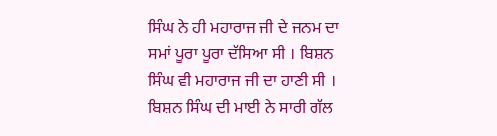ਸਿੰਘ ਨੇ ਹੀ ਮਹਾਰਾਜ ਜੀ ਦੇ ਜਨਮ ਦਾ ਸਮਾਂ ਪੂਰਾ ਪੂਰਾ ਦੱਸਿਆ ਸੀ । ਬਿਸ਼ਨ ਸਿੰਘ ਵੀ ਮਹਾਰਾਜ ਜੀ ਦਾ ਹਾਣੀ ਸੀ । ਬਿਸ਼ਨ ਸਿੰਘ ਦੀ ਮਾਈ ਨੇ ਸਾਰੀ ਗੱਲ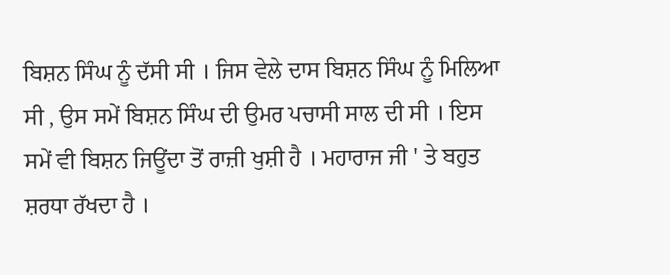ਬਿਸ਼ਨ ਸਿੰਘ ਨੂੰ ਦੱਸੀ ਸੀ । ਜਿਸ ਵੇਲੇ ਦਾਸ ਬਿਸ਼ਨ ਸਿੰਘ ਨੂੰ ਮਿਲਿਆ ਸੀ , ਉਸ ਸਮੇਂ ਬਿਸ਼ਨ ਸਿੰਘ ਦੀ ਉਮਰ ਪਚਾਸੀ ਸਾਲ ਦੀ ਸੀ । ਇਸ ਸਮੇਂ ਵੀ ਬਿਸ਼ਨ ਜਿਊਂਦਾ ਤੋਂ ਰਾਜ਼ੀ ਖੁਸ਼ੀ ਹੈ । ਮਹਾਰਾਜ ਜੀ ' ਤੇ ਬਹੁਤ ਸ਼ਰਧਾ ਰੱਖਦਾ ਹੈ ।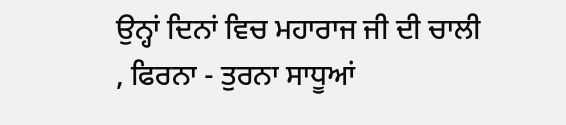ਉਨ੍ਹਾਂ ਦਿਨਾਂ ਵਿਚ ਮਹਾਰਾਜ ਜੀ ਦੀ ਚਾਲੀ , ਫਿਰਨਾ - ਤੁਰਨਾ ਸਾਧੂਆਂ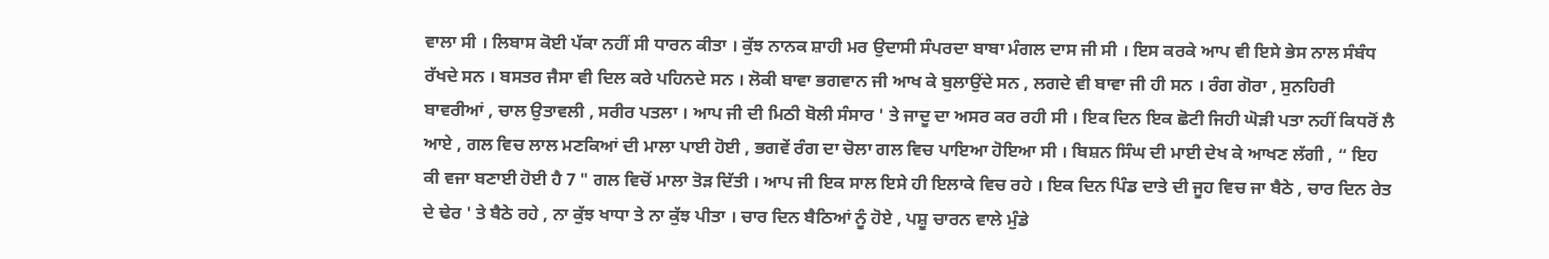ਵਾਲਾ ਸੀ । ਲਿਬਾਸ ਕੋਈ ਪੱਕਾ ਨਹੀਂ ਸੀ ਧਾਰਨ ਕੀਤਾ । ਕੁੱਝ ਨਾਨਕ ਸ਼ਾਹੀ ਮਰ ਉਦਾਸੀ ਸੰਪਰਦਾ ਬਾਬਾ ਮੰਗਲ ਦਾਸ ਜੀ ਸੀ । ਇਸ ਕਰਕੇ ਆਪ ਵੀ ਇਸੇ ਭੇਸ ਨਾਲ ਸੰਬੰਧ ਰੱਖਦੇ ਸਨ । ਬਸਤਰ ਜੈਸਾ ਵੀ ਦਿਲ ਕਰੇ ਪਹਿਨਦੇ ਸਨ । ਲੋਕੀ ਬਾਵਾ ਭਗਵਾਨ ਜੀ ਆਖ ਕੇ ਬੁਲਾਉਂਦੇ ਸਨ , ਲਗਦੇ ਵੀ ਬਾਵਾ ਜੀ ਹੀ ਸਨ । ਰੰਗ ਗੋਰਾ , ਸੁਨਹਿਰੀ ਬਾਵਰੀਆਂ , ਚਾਲ ਉਤਾਵਲੀ , ਸਰੀਰ ਪਤਲਾ । ਆਪ ਜੀ ਦੀ ਮਿਠੀ ਬੋਲੀ ਸੰਸਾਰ ' ਤੇ ਜਾਦੂ ਦਾ ਅਸਰ ਕਰ ਰਹੀ ਸੀ । ਇਕ ਦਿਨ ਇਕ ਛੋਟੀ ਜਿਹੀ ਘੋੜੀ ਪਤਾ ਨਹੀਂ ਕਿਧਰੋਂ ਲੈ ਆਏ , ਗਲ ਵਿਚ ਲਾਲ ਮਣਕਿਆਂ ਦੀ ਮਾਲਾ ਪਾਈ ਹੋਈ , ਭਗਵੇਂ ਰੰਗ ਦਾ ਚੋਲਾ ਗਲ ਵਿਚ ਪਾਇਆ ਹੋਇਆ ਸੀ । ਬਿਸ਼ਨ ਸਿੰਘ ਦੀ ਮਾਈ ਦੇਖ ਕੇ ਆਖਣ ਲੱਗੀ , “ ਇਹ ਕੀ ਵਜਾ ਬਣਾਈ ਹੋਈ ਹੈ 7 " ਗਲ ਵਿਚੋਂ ਮਾਲਾ ਤੋੜ ਦਿੱਤੀ । ਆਪ ਜੀ ਇਕ ਸਾਲ ਇਸੇ ਹੀ ਇਲਾਕੇ ਵਿਚ ਰਹੇ । ਇਕ ਦਿਨ ਪਿੰਡ ਦਾਤੇ ਦੀ ਜੂਹ ਵਿਚ ਜਾ ਬੈਠੇ , ਚਾਰ ਦਿਨ ਰੇਤ ਦੇ ਢੇਰ ' ਤੇ ਬੈਠੇ ਰਹੇ , ਨਾ ਕੁੱਝ ਖਾਧਾ ਤੇ ਨਾ ਕੁੱਝ ਪੀਤਾ । ਚਾਰ ਦਿਨ ਬੈਠਿਆਂ ਨੂੰ ਹੋਏ , ਪਸ਼ੂ ਚਾਰਨ ਵਾਲੇ ਮੁੰਡੇ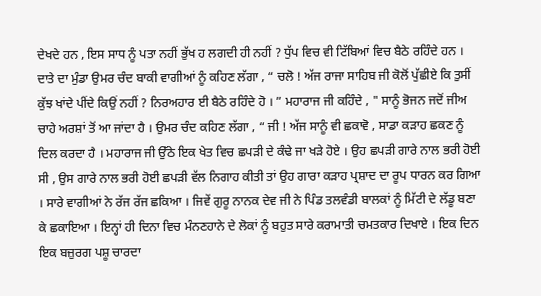ਦੇਖਦੇ ਹਨ , ਇਸ ਸਾਧ ਨੂੰ ਪਤਾ ਨਹੀਂ ਭੁੱਖ ਹ ਲਗਦੀ ਹੀ ਨਹੀਂ ? ਧੁੱਪ ਵਿਚ ਵੀ ਟਿੱਬਿਆਂ ਵਿਚ ਬੈਠੇ ਰਹਿੰਦੇ ਹਨ । ਦਾਤੇ ਦਾ ਮੁੰਡਾ ਉਮਰ ਚੰਦ ਬਾਕੀ ਵਾਗੀਆਂ ਨੂੰ ਕਹਿਣ ਲੱਗਾ , “ ਚਲੋ ! ਅੱਜ ਰਾਜਾ ਸਾਹਿਬ ਜੀ ਕੋਲੋਂ ਪੁੱਛੀਏ ਕਿ ਤੁਸੀਂ ਕੁੱਝ ਖਾਂਦੇ ਪੀਂਦੇ ਕਿਉਂ ਨਹੀਂ ? ਨਿਰਅਹਾਰ ਈ ਬੈਠੇ ਰਹਿੰਦੇ ਹੋ । ” ਮਹਾਰਾਜ ਜੀ ਕਹਿੰਦੇ , " ਸਾਨੂੰ ਭੋਜਨ ਜਦੋਂ ਜੀਅ ਚਾਹੇ ਅਰਸ਼ਾਂ ਤੋਂ ਆ ਜਾਂਦਾ ਹੈ । ਉਮਰ ਚੰਦ ਕਹਿਣ ਲੱਗਾ , “ ਜੀ ! ਅੱਜ ਸਾਨੂੰ ਵੀ ਛਕਾਵੋ , ਸਾਡਾ ਕੜਾਹ ਛਕਣ ਨੂੰ ਦਿਲ ਕਰਦਾ ਹੈ । ਮਹਾਰਾਜ ਜੀ ਉੱਠੇ ਇਕ ਖੇਤ ਵਿਚ ਛਪੜੀ ਦੇ ਕੰਢੇ ਜਾ ਖੜੇ ਹੋਏ । ਉਹ ਛਪੜੀ ਗਾਰੇ ਨਾਲ ਭਰੀ ਹੋਈ ਸੀ , ਉਸ ਗਾਰੇ ਨਾਲ ਭਰੀ ਹੋਈ ਛਪੜੀ ਵੱਲ ਨਿਗਾਹ ਕੀਤੀ ਤਾਂ ਉਹ ਗਾਰਾ ਕੜਾਹ ਪ੍ਰਸ਼ਾਦ ਦਾ ਰੂਪ ਧਾਰਨ ਕਰ ਗਿਆ । ਸਾਰੇ ਵਾਗੀਆਂ ਨੇ ਰੱਜ ਰੱਜ ਛਕਿਆ । ਜਿਵੇਂ ਗੁਰੂ ਨਾਨਕ ਦੇਵ ਜੀ ਨੇ ਪਿੰਡ ਤਲਵੰਡੀ ਬਾਲਕਾਂ ਨੂੰ ਮਿੱਟੀ ਦੇ ਲੱਡੂ ਬਣਾ ਕੇ ਛਕਾਇਆ । ਇਨ੍ਹਾਂ ਹੀ ਦਿਨਾ ਵਿਚ ਮੰਨਣਹਾਨੇ ਦੇ ਲੋਕਾਂ ਨੂੰ ਬਹੁਤ ਸਾਰੇ ਕਰਾਮਾਤੀ ਚਮਤਕਾਰ ਦਿਖਾਏ । ਇਕ ਦਿਨ ਇਕ ਬਜ਼ੁਰਗ ਪਸ਼ੂ ਚਾਰਦਾ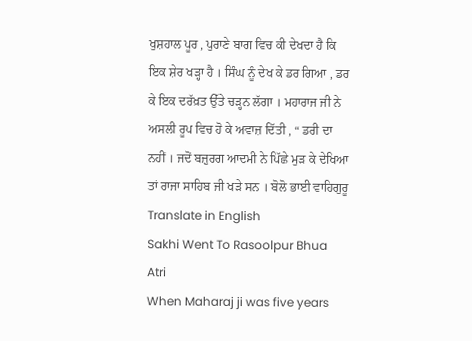ਖੁਸ਼ਹਾਲ ਪੂਰ , ਪੁਰਾਣੇ ਬਾਗ ਵਿਚ ਕੀ ਦੇਖਦਾ ਹੈ ਕਿ ਇਕ ਸ਼ੇਰ ਖੜ੍ਹਾ ਹੈ । ਸਿੰਘ ਨੂੰ ਦੇਖ ਕੇ ਡਰ ਗਿਆ , ਡਰ ਕੇ ਇਕ ਦਰੱਖ਼ਤ ਉੱਤੇ ਚੜ੍ਹਨ ਲੱਗਾ । ਮਹਾਰਾਜ ਜੀ ਨੇ ਅਸਲੀ ਰੂਪ ਵਿਚ ਹੋ ਕੇ ਅਵਾਜ਼ ਦਿੱਤੀ , “ ਡਰੀ ਦਾ ਨਹੀਂ । ਜਦੋਂ ਬਜ਼ੁਰਗ ਆਦਮੀ ਨੇ ਪਿੱਛੇ ਮੁੜ ਕੇ ਦੇਖਿਆ ਤਾਂ ਰਾਜਾ ਸਾਹਿਬ ਜੀ ਖੜੇ ਸਨ । ਬੋਲੋ ਭਾਈ ਵਾਹਿਗੁਰੂ
Translate in English
Sakhi Went To Rasoolpur Bhua Atri
When Maharaj ji was five years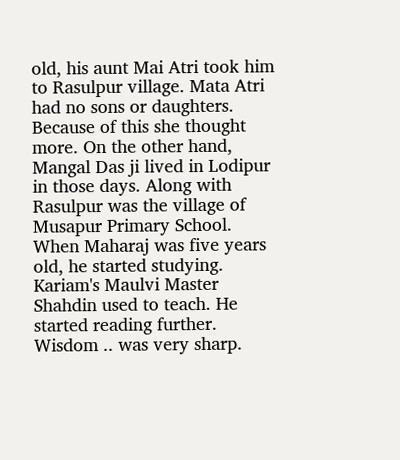old, his aunt Mai Atri took him to Rasulpur village. Mata Atri had no sons or daughters. Because of this she thought more. On the other hand, Mangal Das ji lived in Lodipur in those days. Along with Rasulpur was the village of Musapur Primary School. When Maharaj was five years old, he started studying. Kariam's Maulvi Master Shahdin used to teach. He started reading further. Wisdom .. was very sharp.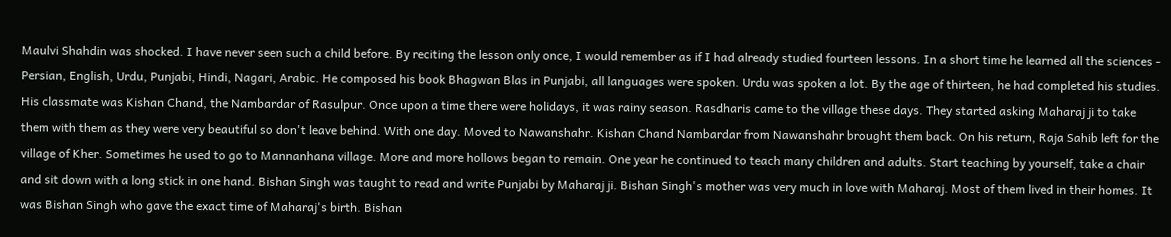Maulvi Shahdin was shocked. I have never seen such a child before. By reciting the lesson only once, I would remember as if I had already studied fourteen lessons. In a short time he learned all the sciences - Persian, English, Urdu, Punjabi, Hindi, Nagari, Arabic. He composed his book Bhagwan Blas in Punjabi, all languages were spoken. Urdu was spoken a lot. By the age of thirteen, he had completed his studies. His classmate was Kishan Chand, the Nambardar of Rasulpur. Once upon a time there were holidays, it was rainy season. Rasdharis came to the village these days. They started asking Maharaj ji to take them with them as they were very beautiful so don't leave behind. With one day. Moved to Nawanshahr. Kishan Chand Nambardar from Nawanshahr brought them back. On his return, Raja Sahib left for the village of Kher. Sometimes he used to go to Mannanhana village. More and more hollows began to remain. One year he continued to teach many children and adults. Start teaching by yourself, take a chair and sit down with a long stick in one hand. Bishan Singh was taught to read and write Punjabi by Maharaj ji. Bishan Singh's mother was very much in love with Maharaj. Most of them lived in their homes. It was Bishan Singh who gave the exact time of Maharaj's birth. Bishan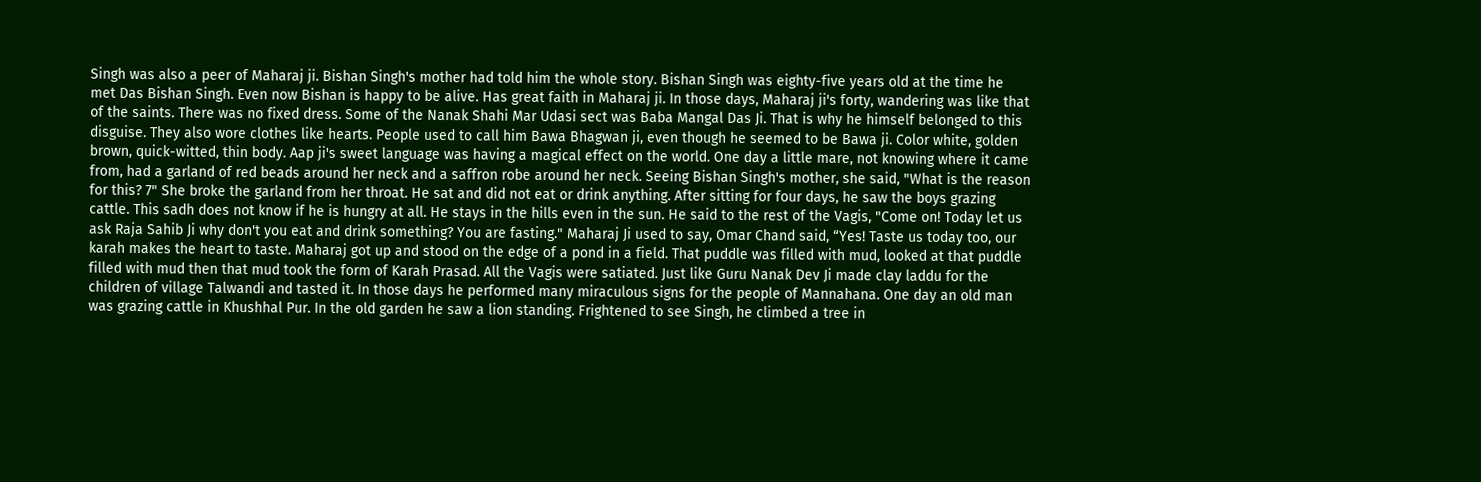Singh was also a peer of Maharaj ji. Bishan Singh's mother had told him the whole story. Bishan Singh was eighty-five years old at the time he met Das Bishan Singh. Even now Bishan is happy to be alive. Has great faith in Maharaj ji. In those days, Maharaj ji's forty, wandering was like that of the saints. There was no fixed dress. Some of the Nanak Shahi Mar Udasi sect was Baba Mangal Das Ji. That is why he himself belonged to this disguise. They also wore clothes like hearts. People used to call him Bawa Bhagwan ji, even though he seemed to be Bawa ji. Color white, golden brown, quick-witted, thin body. Aap ji's sweet language was having a magical effect on the world. One day a little mare, not knowing where it came from, had a garland of red beads around her neck and a saffron robe around her neck. Seeing Bishan Singh's mother, she said, "What is the reason for this? 7" She broke the garland from her throat. He sat and did not eat or drink anything. After sitting for four days, he saw the boys grazing cattle. This sadh does not know if he is hungry at all. He stays in the hills even in the sun. He said to the rest of the Vagis, "Come on! Today let us ask Raja Sahib Ji why don't you eat and drink something? You are fasting." Maharaj Ji used to say, Omar Chand said, “Yes! Taste us today too, our karah makes the heart to taste. Maharaj got up and stood on the edge of a pond in a field. That puddle was filled with mud, looked at that puddle filled with mud then that mud took the form of Karah Prasad. All the Vagis were satiated. Just like Guru Nanak Dev Ji made clay laddu for the children of village Talwandi and tasted it. In those days he performed many miraculous signs for the people of Mannahana. One day an old man was grazing cattle in Khushhal Pur. In the old garden he saw a lion standing. Frightened to see Singh, he climbed a tree in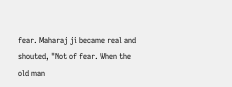fear. Maharaj ji became real and shouted, "Not of fear. When the old man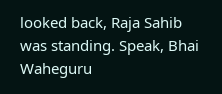looked back, Raja Sahib was standing. Speak, Bhai Waheguru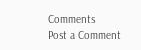Comments
Post a Comment